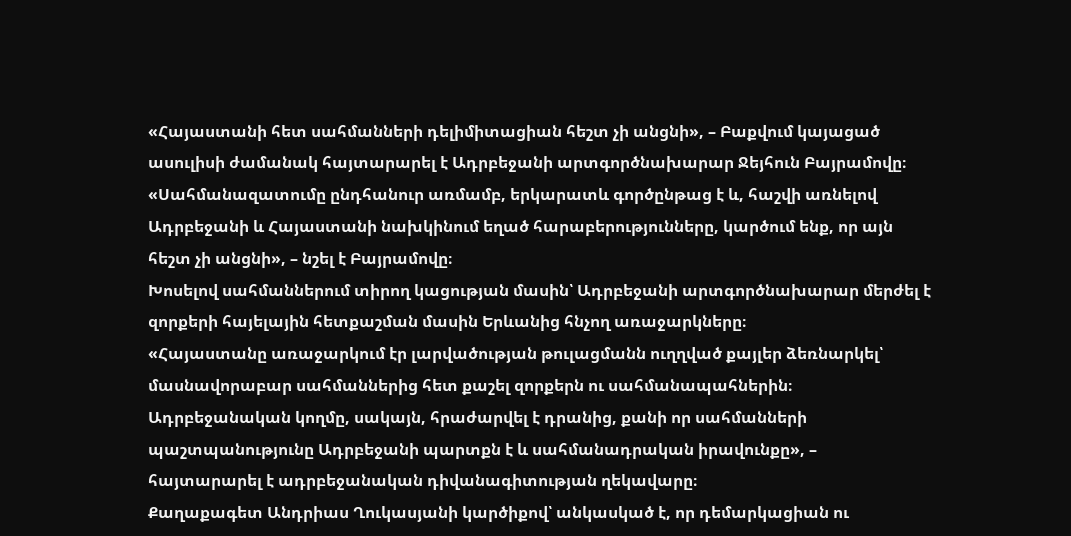«Հայաստանի հետ սահմանների դելիմիտացիան հեշտ չի անցնի», – Բաքվում կայացած ասուլիսի ժամանակ հայտարարել է Ադրբեջանի արտգործնախարար Ջեյհուն Բայրամովը։
«Սահմանազատումը ընդհանուր առմամբ, երկարատև գործընթաց է և, հաշվի առնելով Ադրբեջանի և Հայաստանի նախկինում եղած հարաբերությունները, կարծում ենք, որ այն հեշտ չի անցնի», – նշել է Բայրամովը։
Խոսելով սահմաններում տիրող կացության մասին՝ Ադրբեջանի արտգործնախարար մերժել է զորքերի հայելային հետքաշման մասին Երևանից հնչող առաջարկները։
«Հայաստանը առաջարկում էր լարվածության թուլացմանն ուղղված քայլեր ձեռնարկել՝ մասնավորաբար սահմաններից հետ քաշել զորքերն ու սահմանապահներին։ Ադրբեջանական կողմը, սակայն, հրաժարվել է դրանից, քանի որ սահմանների պաշտպանությունը Ադրբեջանի պարտքն է և սահմանադրական իրավունքը», – հայտարարել է ադրբեջանական դիվանագիտության ղեկավարը։
Քաղաքագետ Անդրիաս Ղուկասյանի կարծիքով՝ անկասկած է, որ դեմարկացիան ու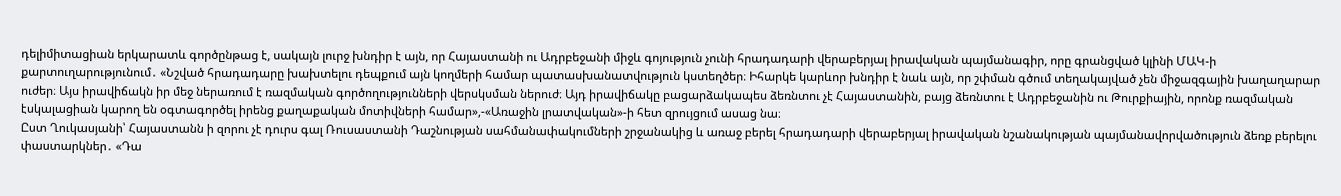դելիմիտացիան երկարատև գործընթաց է, սակայն լուրջ խնդիր է այն, որ Հայաստանի ու Ադրբեջանի միջև գոյություն չունի հրադադարի վերաբերյալ իրավական պայմանագիր, որը գրանցված կլինի ՄԱԿ-ի քարտուղարությունում․ «Նշված հրադադարը խախտելու դեպքում այն կողմերի համար պատասխանատվություն կստեղծեր։ Իհարկե կարևոր խնդիր է նաև այն, որ շփման գծում տեղակայված չեն միջազգային խաղաղարար ուժեր։ Այս իրավիճակն իր մեջ ներառում է ռազմական գործողությունների վերսկսման ներուժ։ Այդ իրավիճակը բացարձակապես ձեռնտու չէ Հայաստանին, բայց ձեռնտու է Ադրբեջանին ու Թուրքիային, որոնք ռազմական էսկալացիան կարող են օգտագործել իրենց քաղաքական մոտիվների համար»,-«Առաջին լրատվական»-ի հետ զրույցում ասաց նա։
Ըստ Ղուկասյանի՝ Հայաստանն ի զորու չէ դուրս գալ Ռուսաստանի Դաշնության սահմանափակումների շրջանակից և առաջ բերել հրադադարի վերաբերյալ իրավական նշանակության պայմանավորվածություն ձեռք բերելու փաստարկներ․ «Դա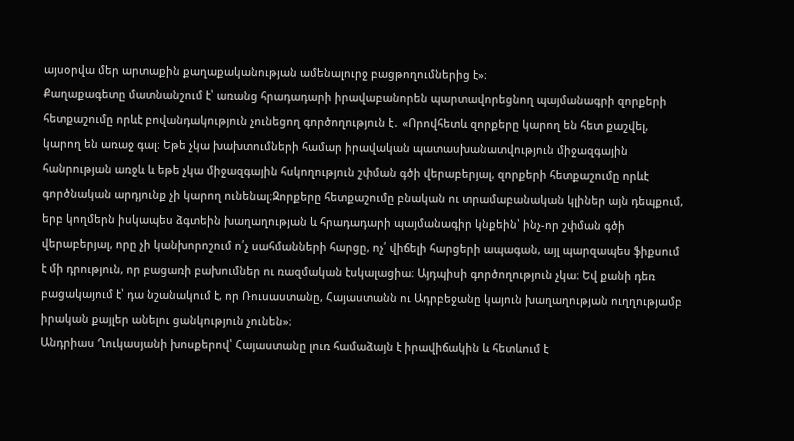այսօրվա մեր արտաքին քաղաքականության ամենալուրջ բացթողումներից է»։
Քաղաքագետը մատնանշում է՝ առանց հրադադարի իրավաբանորեն պարտավորեցնող պայմանագրի զորքերի հետքաշումը որևէ բովանդակություն չունեցող գործողություն է․ «Որովհետև զորքերը կարող են հետ քաշվել, կարող են առաջ գալ։ Եթե չկա խախտումների համար իրավական պատասխանատվություն միջազգային հանրության առջև և եթե չկա միջազգային հսկողություն շփման գծի վերաբերյալ, զորքերի հետքաշումը որևէ գործնական արդյունք չի կարող ունենալ։Զորքերը հետքաշումը բնական ու տրամաբանական կլիներ այն դեպքում, երբ կողմերն իսկապես ձգտեին խաղաղության և հրադադարի պայմանագիր կնքեին՝ ինչ-որ շփման գծի վերաբերյալ, որը չի կանխորոշում ո՛չ սահմանների հարցը, ոչ՛ վիճելի հարցերի ապագան, այլ պարզապես ֆիքսում է մի դրություն, որ բացառի բախումներ ու ռազմական էսկալացիա։ Այդպիսի գործողություն չկա։ Եվ քանի դեռ բացակայում է՝ դա նշանակում է, որ Ռուսաստանը, Հայաստանն ու Ադրբեջանը կայուն խաղաղության ուղղությամբ իրական քայլեր անելու ցանկություն չունեն»։
Անդրիաս Ղուկասյանի խոսքերով՝ Հայաստանը լուռ համաձայն է իրավիճակին և հետևում է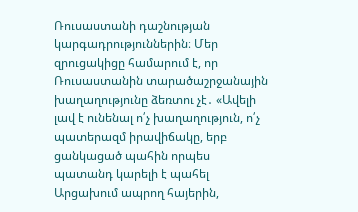Ռուսաստանի դաշնության կարգադրություններին։ Մեր զրուցակիցը համարում է, որ Ռուսաստանին տարածաշրջանային խաղաղությունը ձեռտու չէ․ «Ավելի լավ է ունենալ ո՛չ խաղաղություն, ո՛չ պատերազմ իրավիճակը, երբ ցանկացած պահին որպես պատանդ կարելի է պահել Արցախում ապրող հայերին,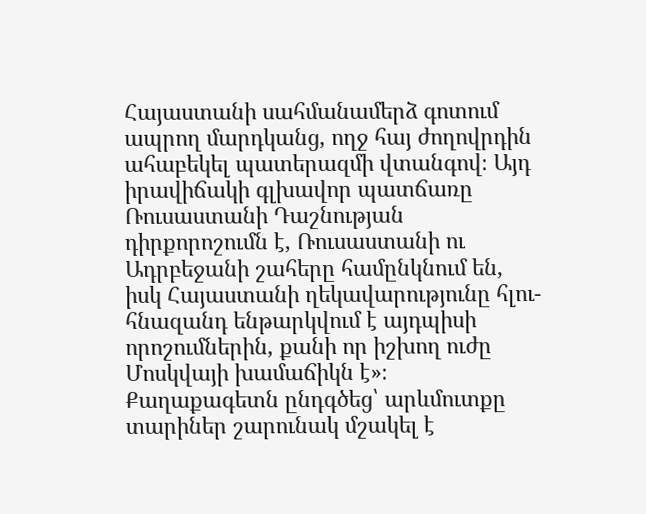Հայաստանի սահմանամերձ գոտում ապրող մարդկանց, ողջ հայ ժողովրդին ահաբեկել պատերազմի վտանգով։ Այդ իրավիճակի գլխավոր պատճառը Ռուսաստանի Դաշնության դիրքորոշումն է, Ռուսաստանի ու Ադրբեջանի շահերը համընկնում են, իսկ Հայաստանի ղեկավարությունը հլու-հնազանդ ենթարկվում է այդպիսի որոշումներին, քանի որ իշխող ուժը Մոսկվայի խամաճիկն է»։
Քաղաքագետն ընդգծեց՝ արևմուտքը տարիներ շարունակ մշակել է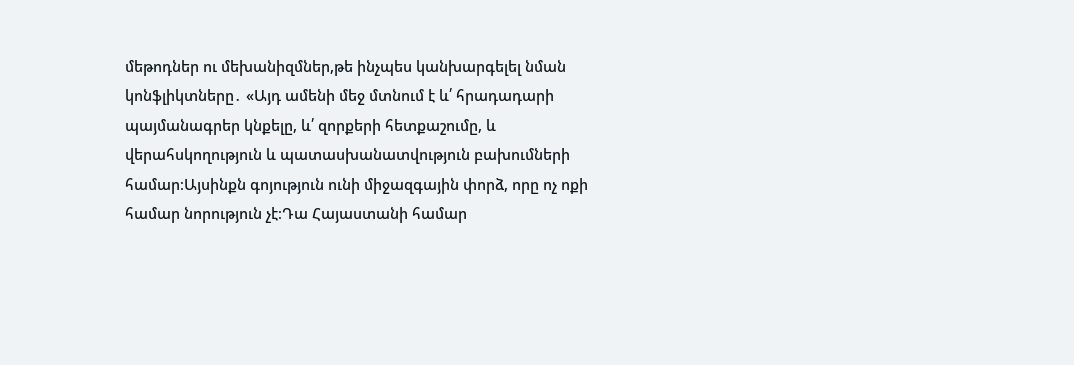մեթոդներ ու մեխանիզմներ,թե ինչպես կանխարգելել նման կոնֆլիկտները․ «Այդ ամենի մեջ մտնում է և՛ հրադադարի պայմանագրեր կնքելը, և՛ զորքերի հետքաշումը, և վերահսկողություն և պատասխանատվություն բախումների համար։Այսինքն գոյություն ունի միջազգային փորձ, որը ոչ ոքի համար նորություն չէ։Դա Հայաստանի համար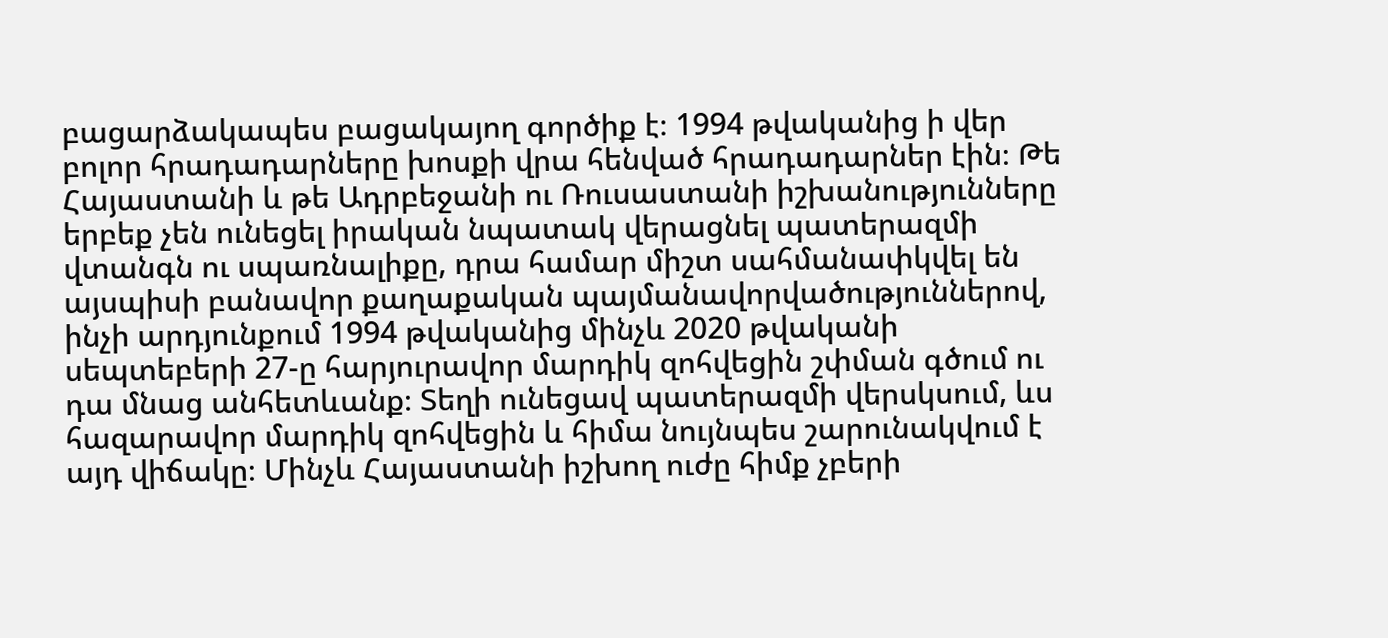բացարձակապես բացակայող գործիք է։ 1994 թվականից ի վեր բոլոր հրադադարները խոսքի վրա հենված հրադադարներ էին։ Թե Հայաստանի և թե Ադրբեջանի ու Ռուսաստանի իշխանությունները երբեք չեն ունեցել իրական նպատակ վերացնել պատերազմի վտանգն ու սպառնալիքը, դրա համար միշտ սահմանափկվել են այսպիսի բանավոր քաղաքական պայմանավորվածություններով, ինչի արդյունքում 1994 թվականից մինչև 2020 թվականի սեպտեբերի 27-ը հարյուրավոր մարդիկ զոհվեցին շփման գծում ու դա մնաց անհետևանք։ Տեղի ունեցավ պատերազմի վերսկսում, ևս հազարավոր մարդիկ զոհվեցին և հիմա նույնպես շարունակվում է այդ վիճակը։ Մինչև Հայաստանի իշխող ուժը հիմք չբերի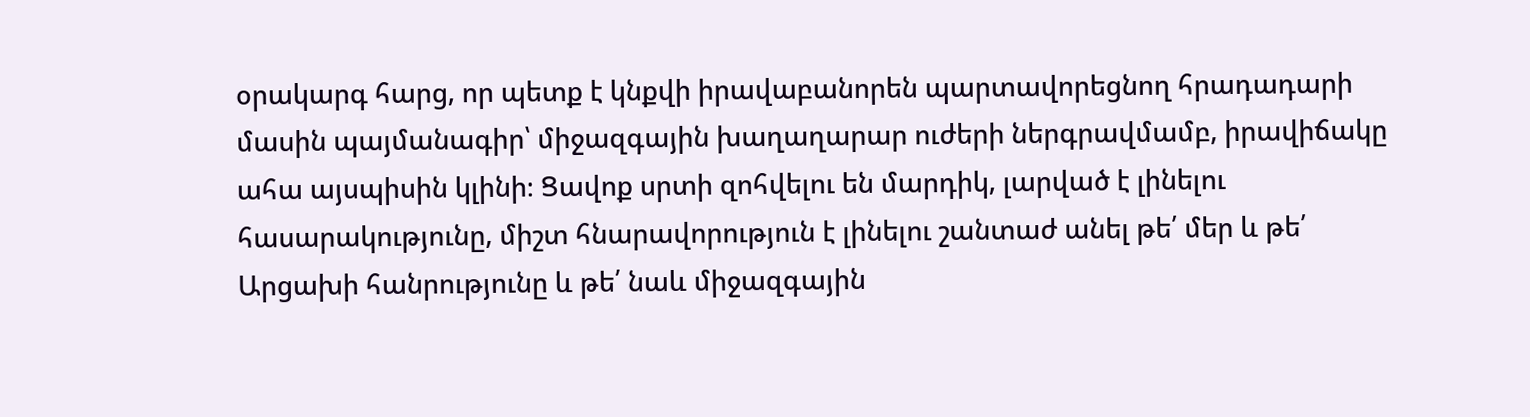օրակարգ հարց, որ պետք է կնքվի իրավաբանորեն պարտավորեցնող հրադադարի մասին պայմանագիր՝ միջազգային խաղաղարար ուժերի ներգրավմամբ, իրավիճակը ահա այսպիսին կլինի։ Ցավոք սրտի զոհվելու են մարդիկ, լարված է լինելու հասարակությունը, միշտ հնարավորություն է լինելու շանտաժ անել թե՛ մեր և թե՛ Արցախի հանրությունը և թե՛ նաև միջազգային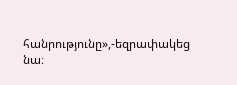հանրությունը»,-եզրափակեց նա։